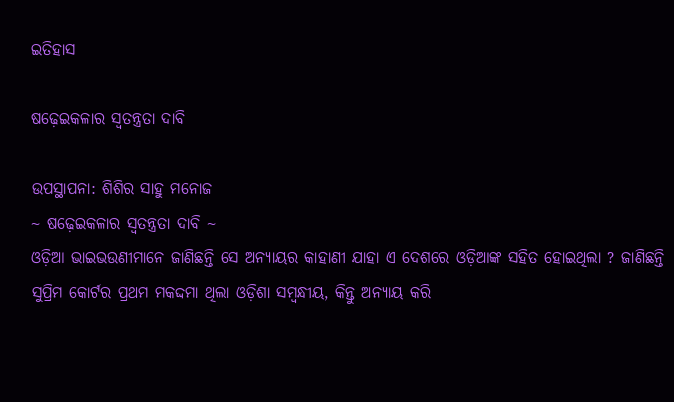ଇତିହାସ

ଷଢ଼େଇକଳାର ସ୍ୱତନ୍ତ୍ରତା ଦାବି

ଉପସ୍ଥାପନା: ଶିଶିର ସାହୁ ମନୋଜ
~ ଷଢ଼େଇକଳାର ସ୍ୱତନ୍ତ୍ରତା ଦାବି ~
ଓଡ଼ିଆ ଭାଇଭଉଣୀମାନେ ଜାଣିଛନ୍ତି ସେ ଅନ୍ୟାୟର କାହାଣୀ ଯାହା ଏ ଦେଶରେ ଓଡ଼ିଆଙ୍କ ସହିତ ହୋଇଥିଲା ? ଜାଣିଛନ୍ତି ସୁପ୍ରିମ କୋର୍ଟର ପ୍ରଥମ ମକଦ୍ଦମା ଥିଲା ଓଡ଼ିଶା ସମ୍ବନ୍ଧୀୟ, କିନ୍ତୁ ଅନ୍ୟାୟ କରି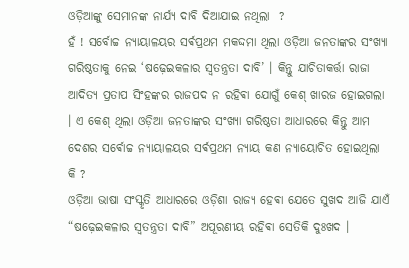ଓଡ଼ିଆଙ୍କୁ ସେମାନଙ୍କ ନାର୍ଯ୍ୟ ଦାବି ଦିଆଯାଇ ନଥିଲା  ?
ହଁ ! ସର୍ବୋଚ୍ଚ ନ୍ୟାୟାଳୟର ସର୍ଵପ୍ରଥମ ମକଦ୍ଦମା ଥିଲା ଓଡ଼ିଆ ଜନତାଙ୍କର ସଂଖ୍ୟା ଗରିଷ୍ଠତାକୁ ନେଇ ‘ଷଢ଼େଇକଳାର ସ୍ୱତନ୍ତ୍ରତା ଦାବି’ । କିନ୍ତୁ ଯାଚିତାକର୍ତ୍ତା ରାଜା ଆଦିତ୍ୟ ପ୍ରତାପ ସିଂହଙ୍କର ରାଜପଦ ନ ରହିଵା ଯୋଗୁଁ କେଶ୍ ଖାରଜ ହୋଇଗଲା । ଏ କେଶ୍ ଥିଲା ଓଡ଼ିଆ ଜନତାଙ୍କର ସଂଖ୍ୟା ଗରିଷ୍ଠତା ଆଧାରରେ କିନ୍ତୁ ଆମ ଦେଶର ସର୍ଵୋଚ୍ଚ ନ୍ୟାୟାଳୟର ସର୍ଵପ୍ରଥମ ନ୍ୟାୟ କଣ ନ୍ୟାୟୋଚିତ ହୋଇଥିଲା କି ?
ଓଡ଼ିଆ ଭାଷା ସଂସ୍କୃତି ଆଧାରରେ ଓଡ଼ିଶା ରାଜ୍ୟ ହେଵା ଯେତେ ସୁଖଦ ଆଜି ଯାଏଁ “ଷଢ଼େଇକଳାର ସ୍ୱତନ୍ତ୍ରତା ଦାବି” ଅପୂରଣୀୟ ରହିଵା ସେତିକି ଦୁଃଖଦ ।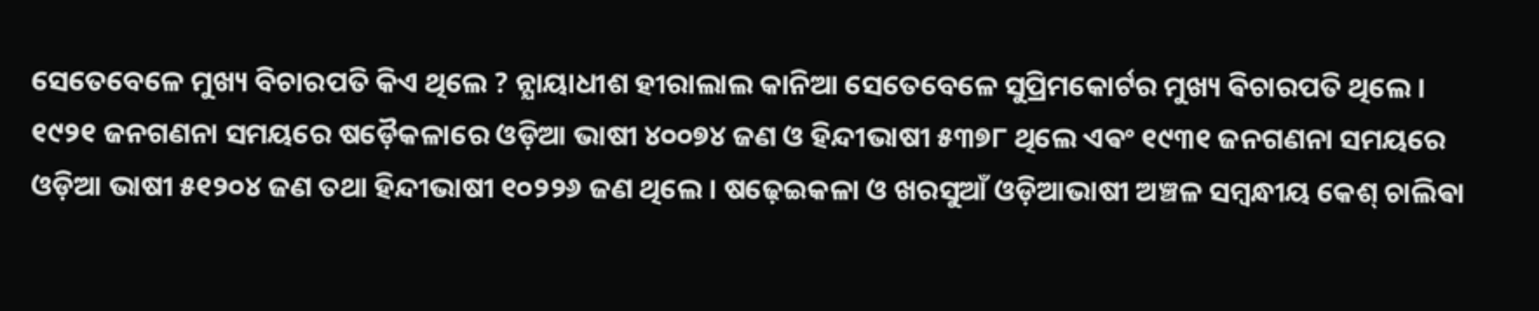ସେତେବେଳେ ମୁଖ୍ୟ ବିଚାରପତି କିଏ ଥିଲେ ? ନ୍ଯାୟାଧୀଶ ହୀରାଲାଲ କାନିଆ ସେତେବେଳେ ସୁପ୍ରିମକୋର୍ଟର ମୁଖ୍ୟ ଵିଚାରପତି ଥିଲେ ।
୧୯୨୧ ଜନଗଣନା ସମୟରେ ଷଡ଼ୈକଳାରେ ଓଡ଼ିଆ ଭାଷୀ ୪୦୦୭୪ ଜଣ ଓ ହିନ୍ଦୀଭାଷୀ ୫୩୭୮ ଥିଲେ ଏଵଂ ୧୯୩୧ ଜନଗଣନା ସମୟରେ ଓଡ଼ିଆ ଭାଷୀ ୫୧୨୦୪ ଜଣ ତଥା ହିନ୍ଦୀଭାଷୀ ୧୦୨୨୬ ଜଣ ଥିଲେ । ଷଢ଼େଇକଳା ଓ ଖରସୁଆଁ ଓଡ଼ିଆଭାଷୀ ଅଞ୍ଚଳ ସମ୍ବନ୍ଧୀୟ କେଶ୍ ଚାଲିଵା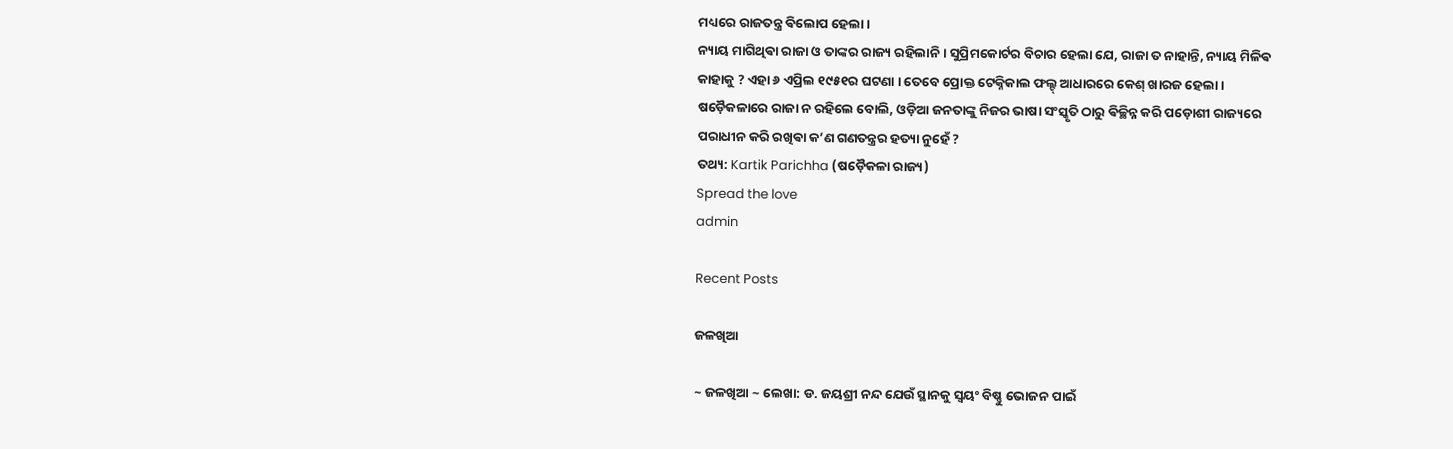ମଧ୍ୟରେ ରାଜତନ୍ତ୍ର ଵିଲୋପ ହେଲା ।
ନ୍ୟାୟ ମାଗିଥିଵା ରାଜା ଓ ତାଙ୍କର ରାଜ୍ୟ ରହିଲାନି । ସୁପ୍ରିମକୋର୍ଟର ବିଚାର ହେଲା ଯେ, ରାଜା ତ ନାହାନ୍ତି, ନ୍ୟାୟ ମିଳିଵ କାହାକୁ ? ଏହା ୬ ଏପ୍ରିଲ ୧୯୫୧ର ଘଟଣା । ତେବେ ପ୍ରୋକ୍ତ ଟେକ୍ନିକାଲ ଫଲ୍ଟ୍ ଆଧାରରେ କେଶ୍ ଖାରଜ ହେଲା ।
ଷଡ଼ୈକଳାରେ ରାଜା ନ ରହିଲେ ବୋଲି, ଓଡ଼ିଆ ଜନତାଙ୍କୁ ନିଜର ଭାଷା ସଂସ୍କୃତି ଠାରୁ ଵିଚ୍ଛିନ୍ନ କରି ପଡ଼ୋଶୀ ରାଜ୍ୟରେ ପରାଧୀନ କରି ରଖିଵା କ’ଣ ଗଣତନ୍ତ୍ରର ହତ୍ୟା ନୁହେଁ ?
ତଥ୍ୟ: Kartik Parichha (ଷଡ଼ୈକଳା ରାଜ୍ୟ)
Spread the love
admin

Recent Posts

ଜଳଖିଆ

~ ଜଳଖିଆ ~ ଲେଖା: ଡ. ଜୟଶ୍ରୀ ନନ୍ଦ ଯେଉଁ ସ୍ଥାନକୁ ସ୍ବୟଂ ବିଷ୍ଣୁ ଭୋଜନ ପାଇଁ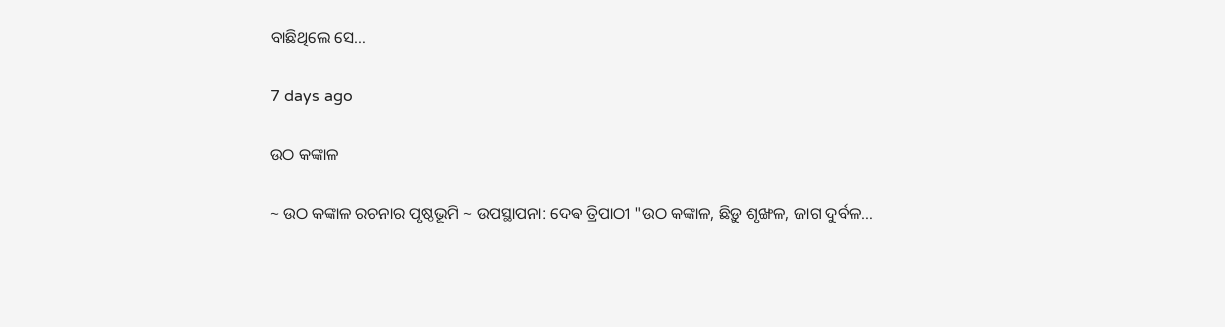ବାଛିଥିଲେ ସେ…

7 days ago

ଉଠ କଙ୍କାଳ

~ ଉଠ କଙ୍କାଳ ରଚନାର ପୃଷ୍ଠଭୂମି ~ ଉପସ୍ଥାପନା: ଦେଵ ତ୍ରିପାଠୀ "ଉଠ କଙ୍କାଳ, ଛିଡ଼ୁ ଶୃଙ୍ଖଳ, ଜାଗ ଦୁର୍ବଳ…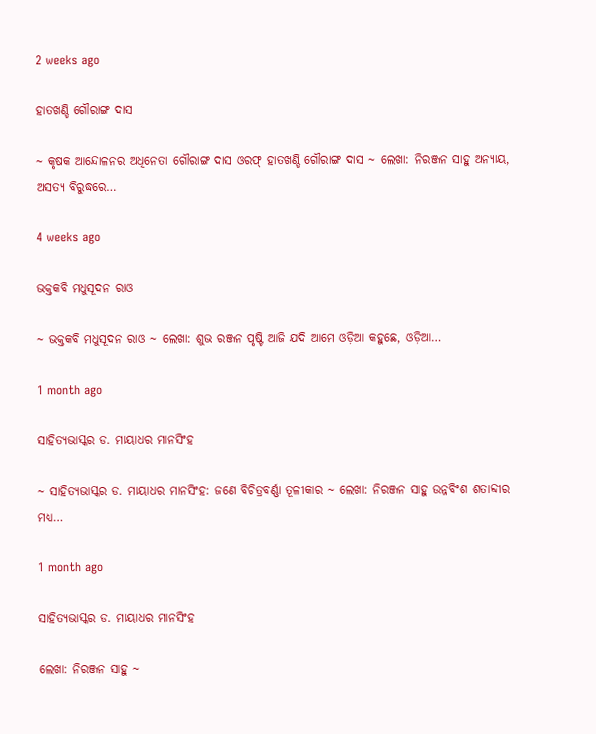2 weeks ago

ହାତଖଣ୍ଡି ଗୌରାଙ୍ଗ ଦାସ

~ କୃଷକ ଆନ୍ଦୋଳନର ଅଧିନେତା ଗୌରାଙ୍ଗ ଦାସ ଓରଫ୍ ହାତଖଣ୍ଡି ଗୌରାଙ୍ଗ ଦାସ ~ ଲେଖା: ନିରଞ୍ଜନ ସାହୁ ଅନ୍ୟାୟ, ଅସତ୍ୟ ବିରୁଦ୍ଧରେ…

4 weeks ago

ଭକ୍ତକବି ମଧୁସୂଦନ ରାଓ

~ ଭକ୍ତକବି ମଧୁସୂଦନ ରାଓ ~ ଲେଖା: ଶୁଭ ରଞ୍ଜନ ପୃଷ୍ଟି ଆଜି ଯଦି ଆମେ ଓଡ଼ିଆ କହୁଛେ, ଓଡ଼ିଆ…

1 month ago

ସାହିତ୍ୟଭାସ୍କର ଡ. ମାୟାଧର ମାନସିଂହ

~ ସାହିତ୍ୟଭାସ୍କର ଡ. ମାୟାଧର ମାନସିଂହ: ଜଣେ ବିଚିତ୍ରବର୍ଣ୍ଣା ତୂଳୀକାର ~ ଲେଖା: ନିରଞ୍ଜନ ସାହୁ ଉନ୍ନବିଂଶ ଶତାବ୍ଦୀର ମଧ୍ୟ…

1 month ago

ସାହିତ୍ୟଭାସ୍କର ଡ. ମାୟାଧର ମାନସିଂହ

ଲେଖା: ନିରଞ୍ଜନ ସାହୁ ~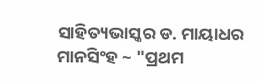ସାହିତ୍ୟଭାସ୍କର ଡ. ମାୟାଧର ମାନସିଂହ ~ "ପ୍ରଥମ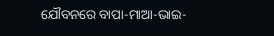ଯୌବନରେ ବାପା-ମାଆ-ଭାଇ-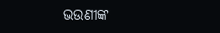ଭଉଣୀଙ୍କ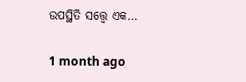ଉପସ୍ଥିତି ସତ୍ତ୍ୱେ ଏକ…

1 month ago